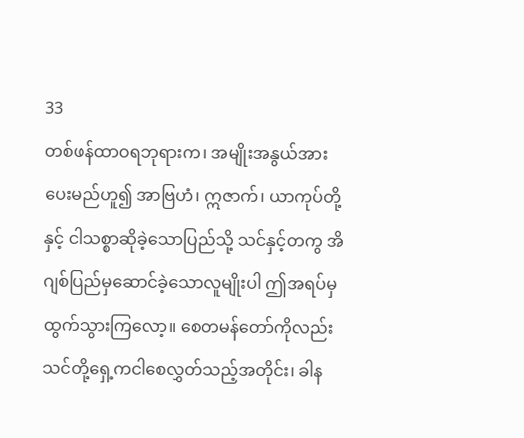33
တစ်ဖန်ထာဝရဘုရားက၊ အမျိုးအနွယ်အားပေးမည်ဟူ၍ အာဗြဟံ၊ ဣဇာက်၊ ယာကုပ်တို့နှင့် ငါသစ္စာဆိုခဲ့သောပြည်သို့ သင်နှင့်တကွ အိဂျစ်ပြည်မှဆောင်ခဲ့သောလူမျိုးပါ ဤအရပ်မှထွက်သွားကြလော့။ စေတမန်တော်ကိုလည်း သင်တို့ရှေ့ကငါစေလွှတ်သည့်အတိုင်း၊ ခါန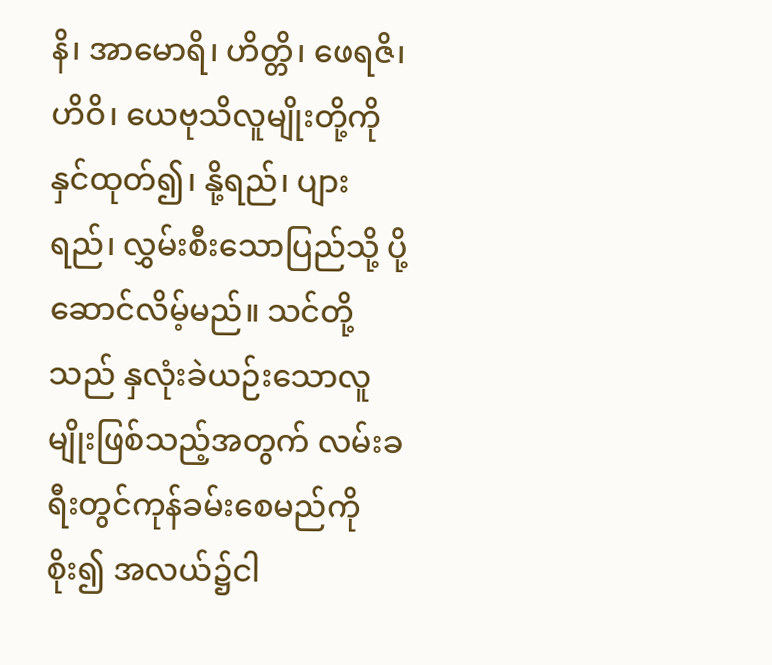နိ၊ အာမောရိ၊ ဟိတ္တိ၊ ဖေရဇိ၊ ဟိဝိ၊ ယေဗုသိလူမျိုးတို့ကိုနှင်ထုတ်၍၊ နို့ရည်၊ ပျားရည်၊ လွှမ်းစီးသောပြည်သို့ ပို့ဆောင်လိမ့်မည်။ သင်တို့သည် နှလုံးခဲယဉ်းသောလူမျိုးဖြစ်သည့်အတွက် လမ်းခရီးတွင်ကုန်ခမ်းစေမည်ကိုစိုး၍ အလယ်၌ငါ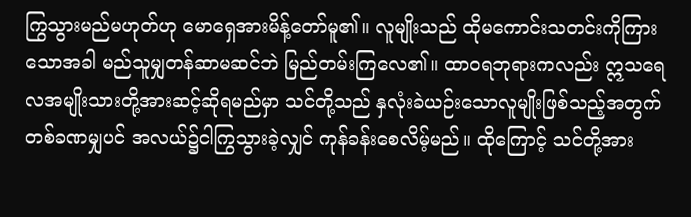ကြွသွားမည်မဟုတ်ဟု မောရှေအားမိန့်တော်မူ၏။ လူမျိုးသည် ထိုမကောင်းသတင်းကိုကြားသောအခါ မည်သူမျှတန်ဆာမဆင်ဘဲ မြည်တမ်းကြလေ၏။ ထာဝရဘုရားကလည်း ဣသရေလအမျိုးသားတို့အားဆင့်ဆိုရမည်မှာ သင်တို့သည် နှလုံးခဲယဉ်းသောလူမျိုးဖြစ်သည့်အတွက် တစ်ခဏမျှပင် အလယ်၌ငါကြွသွားခဲ့လျှင် ကုန်ခန်းစေလိမ့်မည်။ ထိုကြောင့် သင်တို့အား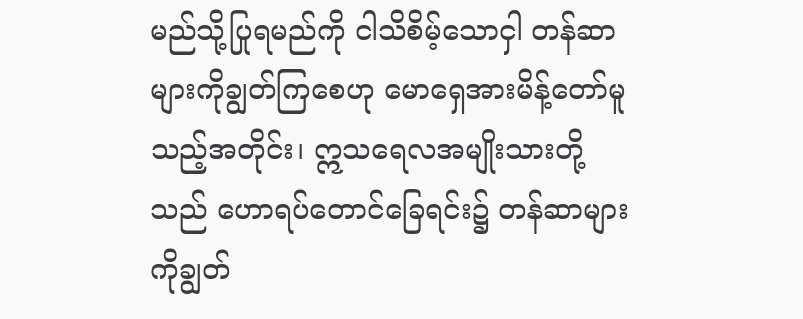မည်သို့ပြုရမည်ကို ငါသိစိမ့်သောငှါ တန်ဆာများကိုချွတ်ကြစေဟု မောရှေအားမိန့်တော်မူသည့်အတိုင်း၊ ဣသရေလအမျိုးသားတို့သည် ဟောရပ်တောင်ခြေရင်း၌ တန်ဆာများကိုချွတ်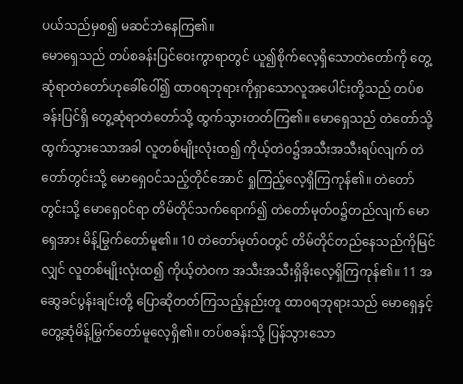ပယ်သည်မှစ၍ မဆင်ဘဲနေကြ၏။
မောရှေသည် တပ်စခန်းပြင်ဝေးကွာရာတွင် ယူ၍စိုက်လေ့ရှိသောတဲတော်ကို တွေ့ဆုံရာတဲတော်ဟုခေါ်ဝေါ်၍ ထာဝရဘုရားကိုရှာသောလူအပေါင်းတို့သည် တပ်စခန်းပြင်ရှိ တွေ့ဆုံရာတဲတော်သို့ ထွက်သွားတတ်ကြ၏။ မောရှေသည် တဲတော်သို့ထွက်သွားသောအခါ လူတစ်မျိုးလုံးထ၍ ကိုယ့်တဲဝ၌အသီးအသီးရပ်လျက် တဲတော်တွင်းသို့ မောရှေဝင်သည့်တိုင်အောင် ရှုကြည့်လေ့ရှိကြကုန်၏။ တဲတော်တွင်းသို့ မောရှေဝင်ရာ တိမ်တိုင်သက်ရောက်၍ တဲတော်မုတ်ဝ၌တည်လျက် မောရှေအား မိန့်မြွက်တော်မူ၏။ 10 တဲတော်မုတ်ဝတွင် တိမ်တိုင်တည်နေသည်ကိုမြင်လျှင် လူတစ်မျိုးလုံးထ၍ ကိုယ့်တဲဝက အသီးအသီးရှိခိုးလေ့ရှိကြကုန်၏။ 11 အဆွေခင်ပွန်းချင်းတို့ ပြောဆိုတတ်ကြသည့်နည်းတူ ထာဝရဘုရားသည် မောရှေနှင့်တွေ့ဆုံမိန့်မြွက်တော်မူလေ့ရှိ၏။ တပ်စခန်းသို့ ပြန်သွားသော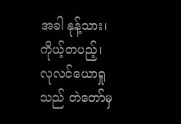အခါ နုန့်သား၊ ကိုယ့်တပည့်၊ လုလင်ယောရှုသည် တဲတော်မှ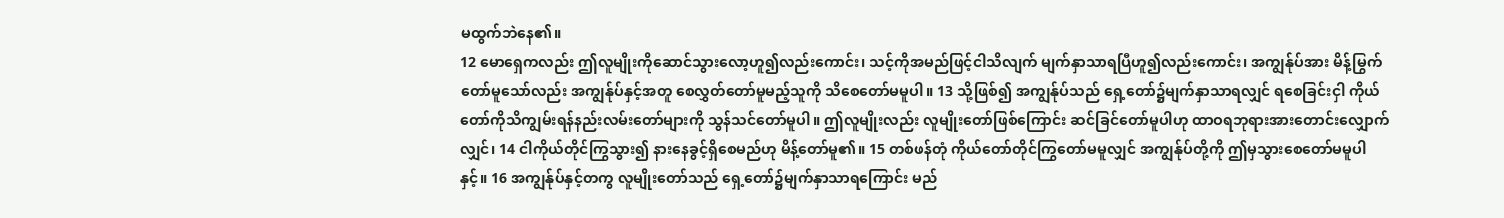မထွက်ဘဲနေ၏။
12 မောရှေကလည်း ဤလူမျိုးကိုဆောင်သွားလော့ဟူ၍လည်းကောင်း၊ သင့်ကိုအမည်ဖြင့်ငါသိလျက် မျက်နှာသာရပြီဟူ၍လည်းကောင်း၊ အကျွန်ုပ်အား မိန့်မြွက်တော်မူသော်လည်း အကျွန်ုပ်နှင့်အတူ စေလွှတ်တော်မူမည့်သူကို သိစေတော်မမူပါ။ 13 သို့ဖြစ်၍ အကျွန်ုပ်သည် ရှေ့တော်၌မျက်နှာသာရလျှင် ရစေခြင်းငှါ ကိုယ်တော်ကိုသိကျွမ်းရန်နည်းလမ်းတော်များကို သွန်သင်တော်မူပါ။ ဤလူမျိုးလည်း လူမျိုးတော်ဖြစ်ကြောင်း ဆင်ခြင်တော်မူပါဟု ထာဝရဘုရားအားတောင်းလျှောက်လျှင်၊ 14 ငါကိုယ်တိုင်ကြွသွား၍ နားနေခွင့်ရှိစေမည်ဟု မိန့်တော်မူ၏။ 15 တစ်ဖန်တုံ ကိုယ်တော်တိုင်ကြွတော်မမူလျှင် အကျွန်ုပ်တို့ကို ဤမှသွားစေတော်မမူပါနှင့်။ 16 အကျွန်ုပ်နှင့်တကွ လူမျိုးတော်သည် ရှေ့တော်၌မျက်နှာသာရကြောင်း မည်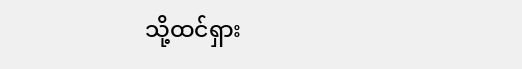သို့ထင်ရှား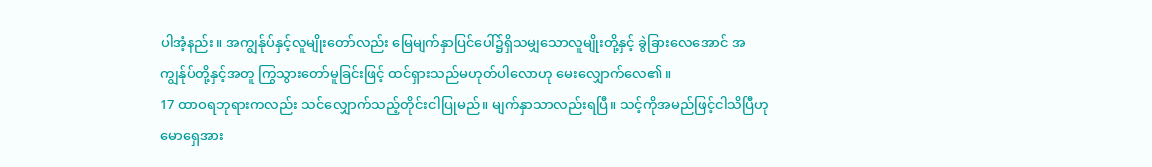ပါအံ့နည်း။ အကျွန်ုပ်နှင့်လူမျိုးတော်လည်း မြေမျက်နှာပြင်ပေါ်၌ရှိသမျှသောလူမျိုးတို့နှင့် ခွဲခြားလေအောင် အကျွန်ုပ်တို့နှင့်အတူ ကြွသွားတော်မူခြင်းဖြင့် ထင်ရှားသည်မဟုတ်ပါလောဟု မေးလျှောက်လေ၏။
17 ထာဝရဘုရားကလည်း သင်လျှောက်သည့်တိုင်းငါပြုမည်။ မျက်နှာသာလည်းရပြီ။ သင့်ကိုအမည်ဖြင့်ငါသိပြီဟု မောရှေအား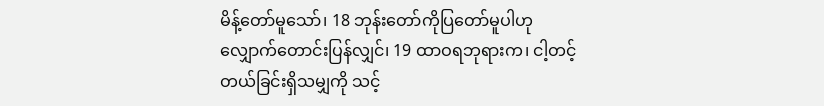မိန့်တော်မူသော်၊ 18 ဘုန်းတော်ကိုပြတော်မူပါဟု လျှောက်တောင်းပြန်လျှင်၊ 19 ထာဝရဘုရားက၊ ငါ့တင့်တယ်ခြင်းရှိသမျှကို သင့်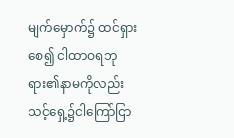မျက်မှောက်၌ ထင်ရှားစေ၍ ငါထာဝရဘုရား၏နာမကိုလည်း သင့်ရှေ့၌ငါကြော်ငြာ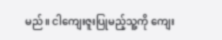မည်။ ငါကျေးဇူးပြုမည့်သူ့ကို ကျေး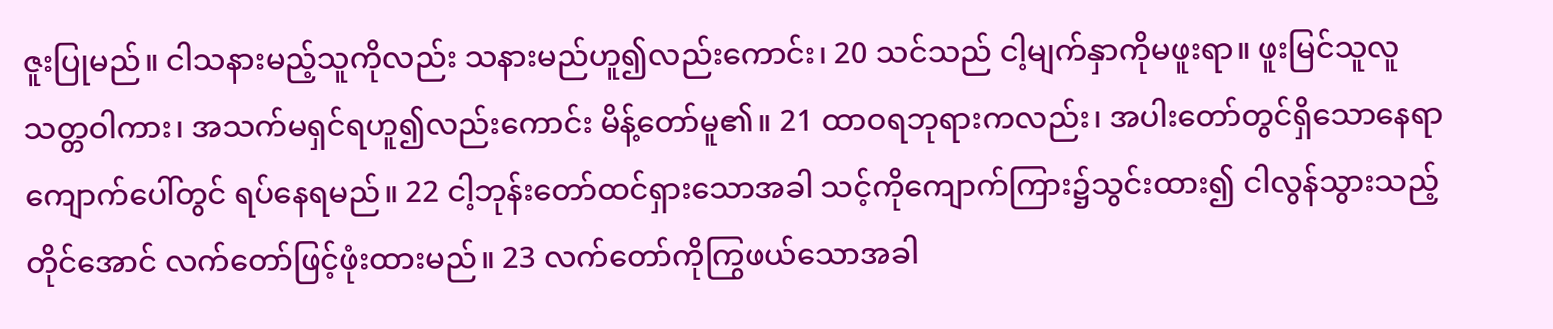ဇူးပြုမည်။ ငါသနားမည့်သူကိုလည်း သနားမည်ဟူ၍လည်းကောင်း၊ 20 သင်သည် ငါ့မျက်နှာကိုမဖူးရာ။ ဖူးမြင်သူလူသတ္တဝါကား၊ အသက်မရှင်ရဟူ၍လည်းကောင်း မိန့်တော်မူ၏။ 21 ထာဝရဘုရားကလည်း၊ အပါးတော်တွင်ရှိသောနေရာကျောက်ပေါ်တွင် ရပ်နေရမည်။ 22 ငါ့ဘုန်းတော်ထင်ရှားသောအခါ သင့်ကိုကျောက်ကြား၌သွင်းထား၍ ငါလွန်သွားသည့်တိုင်အောင် လက်တော်ဖြင့်ဖုံးထားမည်။ 23 လက်တော်ကိုကြွဖယ်သောအခါ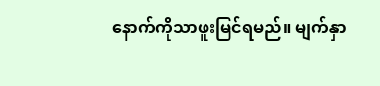နောက်ကိုသာဖူးမြင်ရမည်။ မျက်နှာ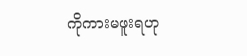ကိုကားမဖူးရဟု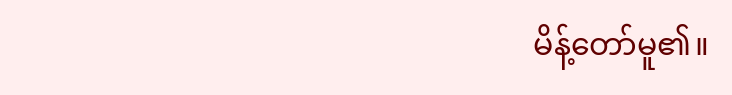မိန့်တော်မူ၏။